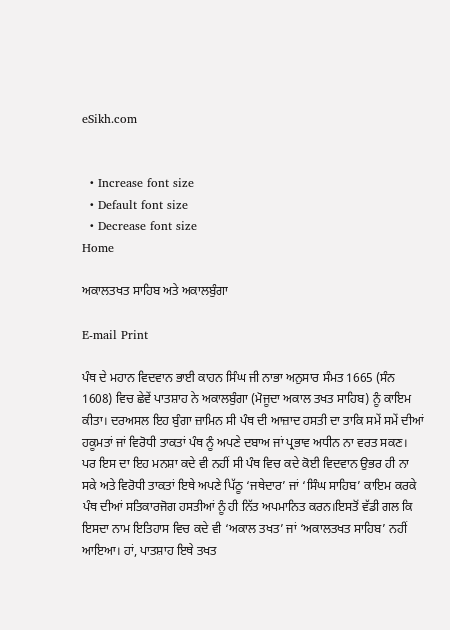eSikh.com


  • Increase font size
  • Default font size
  • Decrease font size
Home

ਅਕਾਲਤਖਤ ਸਾਹਿਬ ਅਤੇ ਅਕਾਲਬੁੰਗਾ

E-mail Print

ਪੰਥ ਦੇ ਮਹਾਨ ਵਿਦਵਾਨ ਭਾਈ ਕਾਹਨ ਸਿੰਘ ਜੀ ਨਾਭਾ ਅਨੁਸਾਰ ਸੰਮਤ 1665 (ਸੰਨ 1608) ਵਿਚ ਛੇਵੇਂ ਪਾਤਸ਼ਾਹ ਨੇ ਅਕਾਲਬੁੰਗਾ (ਮੋਜੂਦਾ ਅਕਾਲ ਤਖਤ ਸਾਹਿਬ) ਨੂੰ ਕਾਇਮ ਕੀਤਾ। ਦਰਅਸਲ ਇਹ ਬੁੰਗਾ ਜ਼ਾਮਿਨ ਸੀ ਪੰਥ ਦੀ ਆਜ਼ਾਦ ਹਸਤੀ ਦਾ ਤਾਕਿ ਸਮੇਂ ਸਮੇਂ ਦੀਆਂ ਹਕੂਮਤਾਂ ਜਾਂ ਵਿਰੋਧੀ ਤਾਕਤਾਂ ਪੰਥ ਨੂੰ ਅਪਣੇ ਦਬਾਅ ਜਾਂ ਪ੍ਰਭਾਵ ਅਧੀਨ ਨਾ ਵਰਤ ਸਕਣ। ਪਰ ਇਸ ਦਾ ਇਹ ਮਨਸ਼ਾ ਕਦੇ ਵੀ ਨਹੀਂ ਸੀ ਪੰਥ ਵਿਚ ਕਦੇ ਕੋਈ ਵਿਦਵਾਨ ਉਭਰ ਹੀ ਨਾ ਸਕੇ ਅਤੇ ਵਿਰੋਧੀ ਤਾਕਤਾਂ ਇਥੇ ਅਪਣੇ ਪਿੱਠੂ ‘ਜਥੇਦਾਰ’ ਜਾਂ ‘ਸਿੰਘ ਸਾਹਿਬ’ ਕਾਇਮ ਕਰਕੇ ਪੰਥ ਦੀਆਂ ਸਤਿਕਾਰਜੋਗ ਹਸਤੀਆਂ ਨੂੰ ਹੀ ਨਿੱਤ ਅਪਮਾਨਿਤ ਕਰਨ।ਇਸਤੋਂ ਵੱਡੀ ਗਲ ਕਿ ਇਸਦਾ ਨਾਮ ਇਤਿਹਾਸ ਵਿਚ ਕਦੇ ਵੀ ‘ਅਕਾਲ ਤਖਤ’ ਜਾਂ ‘ਅਕਾਲਤਖਤ ਸਾਹਿਬ’ ਨਹੀਂ ਆਇਆ। ਹਾਂ, ਪਾਤਸ਼ਾਹ ਇਥੇ ਤਖਤ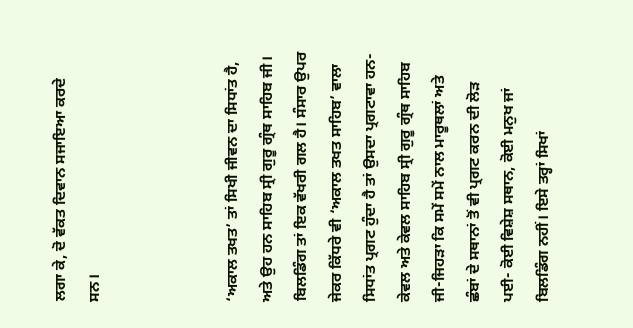ਲਗਾ ਕੇ, ਦੋ ਵੱਕਤ ਦਿਵਾਨ ਸਜਾਇਆ ਕਰਦੇ ਸਨ।



‘ਅਕਾਲ ਤਖਤ’ ਤਾਂ ਸਿਖੀ ਜੀਵਨ ਦਾ ਸਿਧਾਂਤ ਹੈ, ਅਤੇ ਉਹ ਹਨ ਸਾਹਿਬ ਸ੍ਰੀ ਗੁਰੂ ਗ੍ਰੰਥ ਸਾਹਿਬ ਜੀ। ਬਿਲਡਿੰਗ ਤਾਂ ਇਕ ਵੱਖਰੀ ਗਲ ਹੈ। ਸੰਸਾਰ ਉਪਰ ਜੇਕਰ ਕਿੱਧਰੇ ਵੀ ‘ਅਕਾਲ ਤਖਤ ਸਾਹਿਬ’ ਵਾਲਾ ਸਿਧਾਂਤ ਪ੍ਰਗਟ ਹੁੰਦਾ ਹੈ ਤਾਂ ਉਸਦਾ ਪ੍ਰਗਟਾਵਾ ਹਨ- ਕੇਵਲ ਅਤੇ ਕੇਵਲ ਸਾਹਿਬ ਸ੍ਰੀ ਗੁਰੂ ਗ੍ਰੰਥ ਸਾਹਿਬ ਜੀ-ਜਿਹੜਾ ਕਿ ਸਮੇਂ ਸਮੇਂ ਨਾਲ ਮਾਰੂਥਲਾਂ ਅਤੇ ਛੰਬਾਂ ਦੇ ਸਥਾਨਾਂ ਤੋਂ ਵੀ ਪ੍ਰਗਟ ਕਰਨ ਦੀ ਲੋੜ ਪਈ- ਕੋਈ ਵਿਸ਼ੇਸ਼ ਸਥਾਨ, ਕੋਈ ਮਨੁਖ ਜਾਂ ਬਿਲਡਿੰਗ ਨਹੀਂ। ਇਸੇ ਤਰ੍ਹਾਂ ਸਿਖਾਂ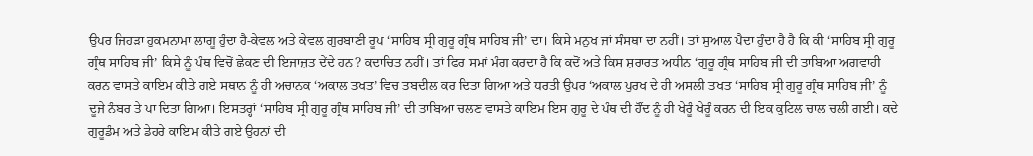ਉਪਰ ਜਿਹੜਾ ਹੁਕਮਨਾਮਾ ਲਾਗੂ ਹੁੰਦਾ ਹੈ-ਕੇਵਲ ਅਤੇ ਕੇਵਲ ਗੁਰਬਾਣੀ ਰੂਪ ‘ਸਾਹਿਬ ਸ੍ਰੀ ਗੁਰੂ ਗ੍ਰੰਥ ਸਾਹਿਬ ਜੀ’ ਦਾ। ਕਿਸੇ ਮਨੁਖ ਜਾਂ ਸੰਸਥਾ ਦਾ ਨਹੀਂ। ਤਾਂ ਸੁਆਲ ਪੈਦਾ ਹੁੰਦਾ ਹੈ ਹੈ ਕਿ ਕੀ ‘ਸਾਹਿਬ ਸ੍ਰੀ ਗੁਰੂ ਗ੍ਰੰਥ ਸਾਹਿਬ ਜੀ’ ਕਿਸੇ ਨੂੰ ਪੰਥ ਵਿਚੋਂ ਛੇਕਣ ਦੀ ਇਜਾਜ਼ਤ ਦੇਂਦੇ ਹਨ? ਕਦਾਚਿਤ ਨਹੀਂ। ਤਾਂ ਫਿਰ ਸਮਾਂ ਮੰਗ ਕਰਦਾ ਹੈ ਕਿ ਕਦੋਂ ਅਤੇ ਕਿਸ ਸ਼ਰਾਰਤ ਅਧੀਨ ‘ਗੁਰੂ ਗ੍ਰੰਥ ਸਾਹਿਬ ਜੀ ਦੀ ਤਾਬਿਆ ਅਗਵਾਹੀ ਕਰਨ ਵਾਸਤੇ ਕਾਇਮ ਕੀਤੇ ਗਏ ਸਥਾਨ ਨੂੰ ਹੀ ਅਚਾਨਕ ‘ਅਕਾਲ ਤਖਤ’ ਵਿਚ ਤਬਦੀਲ ਕਰ ਦਿਤਾ ਗਿਆ ਅਤੇ ਧਰਤੀ ਉਪਰ ‘ਅਕਾਲ ਪੁਰਖ ਦੇ ਹੀ ਅਸਲੀ ਤਖਤ ‘ਸਾਹਿਬ ਸ੍ਰੀ ਗੁਰੂ ਗ੍ਰੰਥ ਸਾਹਿਬ ਜੀ’ ਨੂੰ ਦੂਜੇ ਨੰਬਰ ਤੇ ਪਾ ਦਿਤਾ ਗਿਆ। ਇਸਤਰ੍ਹਾਂ ‘ਸਾਹਿਬ ਸ੍ਰੀ ਗੁਰੂ ਗ੍ਰੰਥ ਸਾਹਿਬ ਜੀ’ ਦੀ ਤਾਬਿਆ ਚਲਣ ਵਾਸਤੇ ਕਾਇਮ ਇਸ ਗੁਰੂ ਦੇ ਪੰਥ ਦੀ ਹੌਂਦ ਨੂੰ ਹੀ ਖੇਰੂੰ ਖੇਰੂੰ ਕਰਨ ਦੀ ਇਕ ਕੁਟਿਲ ਚਾਲ ਚਲੀ ਗਈ। ਕਦੇ ਗੁਰੂਡੰਮ ਅਤੇ ਡੇਹਰੇ ਕਾਇਮ ਕੀਤੇ ਗਏ ਉਹਨਾਂ ਦੀ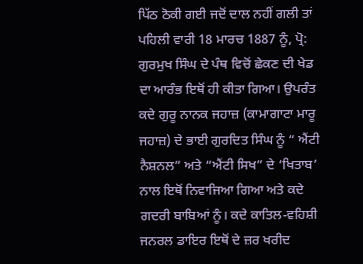ਪਿੱਠ ਠੋਕੀ ਗਈ ਜਦੋਂ ਦਾਲ ਨਹੀਂ ਗਲੀ ਤਾਂ ਪਹਿਲੀ ਵਾਰੀ 18 ਮਾਰਚ 1887 ਨੂੰ, ਪ੍ਰੋ: ਗੁਰਮੁਖ ਸਿੰਘ ਦੇ ਪੰਥ ਵਿਚੋਂ ਛੇਕਣ ਦੀ ਖੇਡ ਦਾ ਆਰੰਭ ਇਥੋਂ ਹੀ ਕੀਤਾ ਗਿਆ। ਉਪਰੰਤ ਕਦੇ ਗੁਰੂ ਨਾਨਕ ਜਹਾਜ਼ (ਕਾਮਾਗਾਟਾ ਮਾਰੂ ਜਹਾਜ਼) ਦੇ ਭਾਈ ਗੁਰਦਿਤ ਸਿੰਘ ਨੂੰ “ ਐਂਟੀ ਨੈਸ਼ਨਲ” ਅਤੇ “ਐਂਟੀ ਸਿਖ” ਦੇ ‘ਖਿਤਾਬ’ ਨਾਲ ਇਥੋਂ ਨਿਵਾਜਿਆ ਗਿਆ ਅਤੇ ਕਦੇ ਗਦਰੀ ਬਾਬਿਆਂ ਨੂੰ। ਕਦੇ ਕਾਤਿਲ-ਵਹਿਸ਼ੀ ਜਨਰਲ ਡਾਇਰ ਇਥੋਂ ਦੇ ਜ਼ਰ ਖਰੀਦ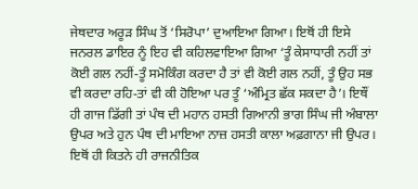ਜੇਥਦਾਰ ਅਰੂੜ ਸਿੰਘ ਤੋਂ ‘ਸਿਰੋਪਾ’ ਦੁਆਇਆ ਗਿਆ। ਇਥੋਂ ਹੀ ਇਸੇ ਜਨਰਲ ਡਾਇਰ ਨੂੰ ਇਹ ਵੀ ਕਹਿਲਵਾਇਆ ਗਿਆ ‘ਤੂੰ ਕੇਸਾਧਾਰੀ ਨਹੀਂ ਤਾਂ ਕੋਈ ਗਲ ਨਹੀਂ-ਤੂੰ ਸਮੋਕਿੰਗ ਕਰਦਾ ਹੈ ਤਾਂ ਵੀ ਕੋਈ ਗਲ ਨਹੀਂ, ਤੂੰ ਉਹ ਸਭ ਵੀ ਕਰਦਾ ਰਹਿ-ਤਾਂ ਵੀ ਕੀ ਹੋਇਆ ਪਰ ਤੂੰ ‘ਅੰਮ੍ਰਿਤ ਛੱਕ ਸਕਦਾ ਹੈ’। ਇਥੌਂ ਹੀ ਗਾਜ ਡਿੱਗੀ ਤਾਂ ਪੰਥ ਦੀ ਮਹਾਨ ਹਸਤੀ ਗਿਆਨੀ ਭਾਗ ਸਿੰਘ ਜੀ ਅੰਬਾਲਾ ਉਪਰ ਅਤੇ ਹੁਨ ਪੰਥ ਦੀ ਮਾਇਆ ਨਾਜ਼ ਹਸਤੀ ਕਾਲਾ ਅਫ਼ਗਾਨਾ ਜੀ ਉਪਰ। ਇਥੋਂ ਹੀ ਕਿਤਨੇ ਹੀ ਰਾਜਨੀਤਿਕ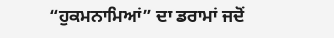“ਹੁਕਮਨਾਮਿਆਂ” ਦਾ ਡਰਾਮਾਂ ਜਦੋਂ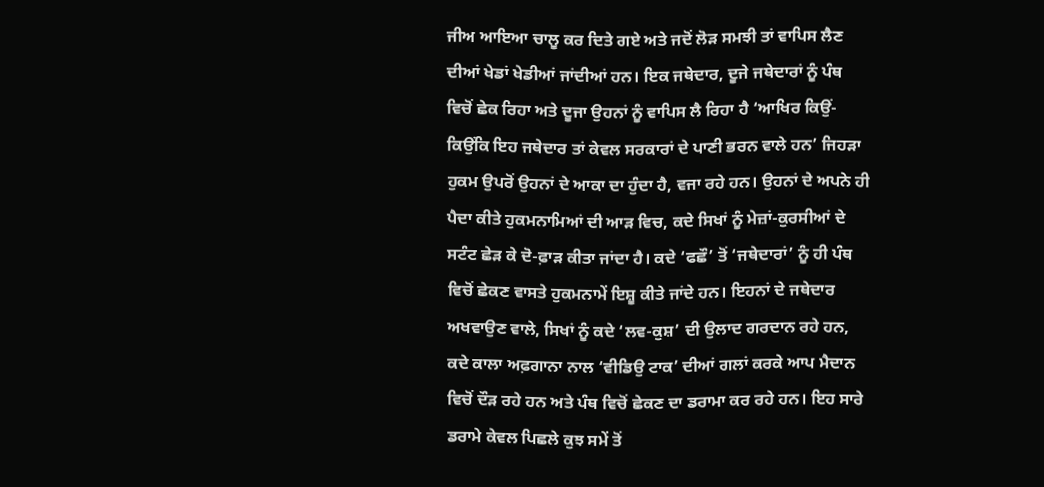ਜੀਅ ਆਇਆ ਚਾਲੂ ਕਰ ਦਿਤੇ ਗਏ ਅਤੇ ਜਦੋਂ ਲੋੜ ਸਮਝੀ ਤਾਂ ਵਾਪਿਸ ਲੈਣ ਦੀਆਂ ਖੇਡਾਂ ਖੇਡੀਆਂ ਜਾਂਦੀਆਂ ਹਨ। ਇਕ ਜਥੇਦਾਰ, ਦੂਜੇ ਜਥੇਦਾਰਾਂ ਨੂੰ ਪੰਥ ਵਿਚੋਂ ਛੇਕ ਰਿਹਾ ਅਤੇ ਦੂਜਾ ਉਹਨਾਂ ਨੂੰ ਵਾਪਿਸ ਲੈ ਰਿਹਾ ਹੈ ‘ਆਖਿਰ ਕਿਉਂ- ਕਿਉਂਕਿ ਇਹ ਜਥੇਦਾਰ ਤਾਂ ਕੇਵਲ ਸਰਕਾਰਾਂ ਦੇ ਪਾਣੀ ਭਰਨ ਵਾਲੇ ਹਨ’ ਜਿਹੜਾ ਹੁਕਮ ਉਪਰੋਂ ਉਹਨਾਂ ਦੇ ਆਕਾ ਦਾ ਹੁੰਦਾ ਹੈ, ਵਜਾ ਰਹੇ ਹਨ। ਉਹਨਾਂ ਦੇ ਅਪਨੇ ਹੀ ਪੈਦਾ ਕੀਤੇ ਹੁਕਮਨਾਮਿਆਂ ਦੀ ਆੜ ਵਿਚ, ਕਦੇ ਸਿਖਾਂ ਨੂੰ ਮੇਜ਼ਾਂ-ਕੁਰਸੀਆਂ ਦੇ ਸਟੰਟ ਛੇੜ ਕੇ ਦੋ-ਫ਼ਾੜ ਕੀਤਾ ਜਾਂਦਾ ਹੈ। ਕਦੇ ‘ਫਛੌ’ ਤੋਂ ‘ਜਥੇਦਾਰਾਂ’ ਨੂੰ ਹੀ ਪੰਥ ਵਿਚੋਂ ਛੇਕਣ ਵਾਸਤੇ ਹੁਕਮਨਾਮੇਂ ਇਸ਼ੂ ਕੀਤੇ ਜਾਂਦੇ ਹਨ। ਇਹਨਾਂ ਦੇ ਜਥੇਦਾਰ ਅਖਵਾਉਣ ਵਾਲੇ, ਸਿਖਾਂ ਨੂੰ ਕਦੇ ‘ਲਵ-ਕੁਸ਼’ ਦੀ ਉਲਾਦ ਗਰਦਾਨ ਰਹੇ ਹਨ, ਕਦੇ ਕਾਲਾ ਅਫ਼ਗਾਨਾ ਨਾਲ ‘ਵੀਡਿਉ ਟਾਕ’ ਦੀਆਂ ਗਲਾਂ ਕਰਕੇ ਆਪ ਮੈਦਾਨ ਵਿਚੋਂ ਦੌੜ ਰਹੇ ਹਨ ਅਤੇ ਪੰਥ ਵਿਚੋਂ ਛੇਕਣ ਦਾ ਡਰਾਮਾ ਕਰ ਰਹੇ ਹਨ। ਇਹ ਸਾਰੇ ਡਰਾਮੇ ਕੇਵਲ ਪਿਛਲੇ ਕੁਝ ਸਮੇਂ ਤੋਂ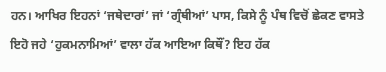ਹਨ। ਆਖਿਰ ਇਹਨਾਂ ‘ਜਥੇਦਾਰਾਂ’ ਜਾਂ ‘ਗ੍ਰੰਥੀਆਂ’ ਪਾਸ, ਕਿਸੇ ਨੂੰ ਪੰਥ ਵਿਚੋਂ ਛੇਕਣ ਵਾਸਤੇ ਇਹੋ ਜਹੇ ‘ਹੁਕਮਨਾਮਿਆਂ’ ਵਾਲਾ ਹੱਕ ਆਇਆ ਕਿਥੌਂ? ਇਹ ਹੱਕ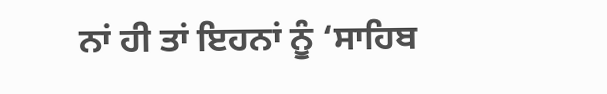ਨਾਂ ਹੀ ਤਾਂ ਇਹਨਾਂ ਨੂੰ ‘ਸਾਹਿਬ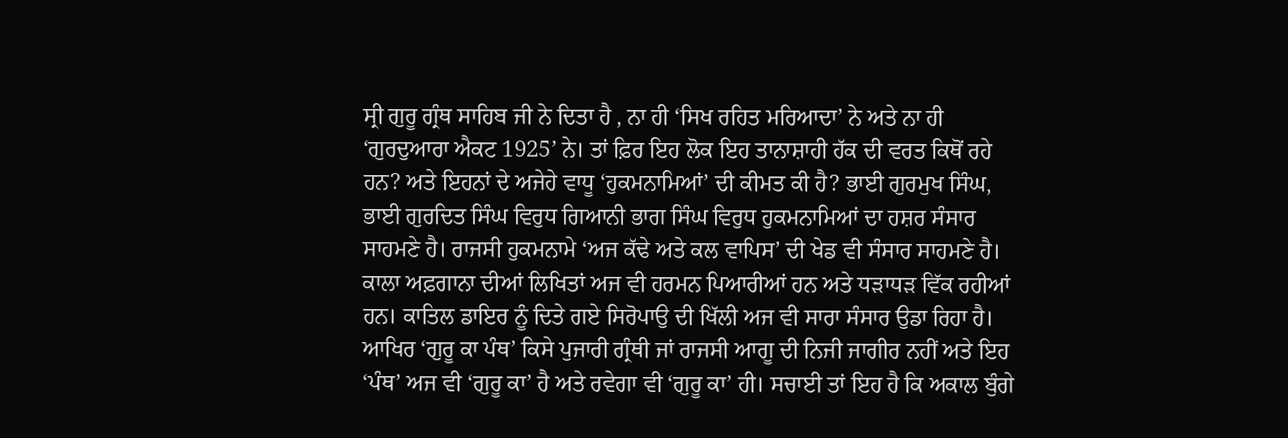ਸ੍ਰੀ ਗੁਰੂ ਗ੍ਰੰਥ ਸਾਹਿਬ ਜੀ ਨੇ ਦਿਤਾ ਹੈ , ਨਾ ਹੀ ‘ਸਿਖ ਰਹਿਤ ਮਰਿਆਦਾ’ ਨੇ ਅਤੇ ਨਾ ਹੀ ‘ਗੁਰਦੁਆਰਾ ਐਕਟ 1925’ ਨੇ। ਤਾਂ ਫ਼ਿਰ ਇਹ ਲੋਕ ਇਹ ਤਾਨਾਸ਼ਾਹੀ ਹੱਕ ਦੀ ਵਰਤ ਕਿਥੋਂ ਰਹੇ ਹਨ? ਅਤੇ ਇਹਨਾਂ ਦੇ ਅਜੇਹੇ ਵਾਧੂ ‘ਹੁਕਮਨਾਮਿਆਂ’ ਦੀ ਕੀਮਤ ਕੀ ਹੈ? ਭਾਈ ਗੁਰਮੁਖ ਸਿੰਘ, ਭਾਈ ਗੁਰਦਿਤ ਸਿੰਘ ਵਿਰੁਧ ਗਿਆਨੀ ਭਾਗ ਸਿੰਘ ਵਿਰੁਧ ਹੁਕਮਨਾਮਿਆਂ ਦਾ ਹਸ਼ਰ ਸੰਸਾਰ ਸਾਹਮਣੇ ਹੈ। ਰਾਜਸੀ ਹੁਕਮਨਾਮੇ ‘ਅਜ ਕੱਢੇ ਅਤੇ ਕਲ ਵਾਪਿਸ’ ਦੀ ਖੇਡ ਵੀ ਸੰਸਾਰ ਸਾਹਮਣੇ ਹੈ। ਕਾਲਾ ਅਫ਼ਗਾਨਾ ਦੀਆਂ ਲਿਖਿਤਾਂ ਅਜ ਵੀ ਹਰਮਨ ਪਿਆਰੀਆਂ ਹਨ ਅਤੇ ਧੜਾਧੜ ਵਿੱਕ ਰਹੀਆਂ ਹਨ। ਕਾਤਿਲ ਡਾਇਰ ਨੂੰ ਦਿਤੇ ਗਏ ਸਿਰੋਪਾਉ ਦੀ ਖਿੱਲੀ ਅਜ ਵੀ ਸਾਰਾ ਸੰਸਾਰ ਉਡਾ ਰਿਹਾ ਹੈ। ਆਖਿਰ ‘ਗੁਰੂ ਕਾ ਪੰਥ’ ਕਿਸੇ ਪੁਜਾਰੀ ਗ੍ਰੰਥੀ ਜਾਂ ਰਾਜਸੀ ਆਗੂ ਦੀ ਨਿਜੀ ਜਾਗੀਰ ਨਹੀਂ ਅਤੇ ਇਹ ‘ਪੰਥ’ ਅਜ ਵੀ ‘ਗੁਰੂ ਕਾ’ ਹੈ ਅਤੇ ਰਵੇਗਾ ਵੀ ‘ਗੁਰੂ ਕਾ’ ਹੀ। ਸਚਾਈ ਤਾਂ ਇਹ ਹੈ ਕਿ ਅਕਾਲ ਬੁੰਗੇ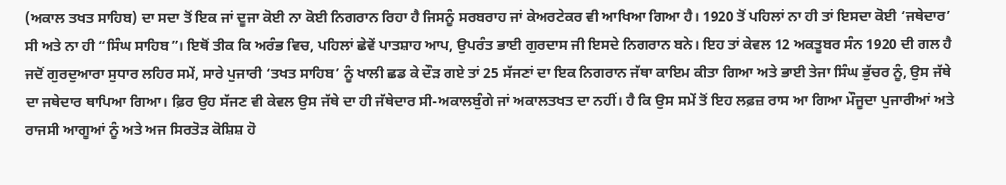(ਅਕਾਲ ਤਖਤ ਸਾਹਿਬ) ਦਾ ਸਦਾ ਤੋਂ ਇਕ ਜਾਂ ਦੂਜਾ ਕੋਈ ਨਾ ਕੋਈ ਨਿਗਰਾਨ ਰਿਹਾ ਹੈ ਜਿਸਨੂੰ ਸਰਬਰਾਹ ਜਾਂ ਕੇਅਰਟੇਕਰ ਵੀ ਆਖਿਆ ਗਿਆ ਹੈ। 1920 ਤੋਂ ਪਹਿਲਾਂ ਨਾ ਹੀ ਤਾਂ ਇਸਦਾ ਕੋਈ ‘ਜਥੇਦਾਰ’ ਸੀ ਅਤੇ ਨਾ ਹੀ “ਸਿੰਘ ਸਾਹਿਬ”। ਇਥੋਂ ਤੀਕ ਕਿ ਅਰੰਭ ਵਿਚ, ਪਹਿਲਾਂ ਛੇਵੇਂ ਪਾਤਸ਼ਾਹ ਆਪ, ਉਪਰੰਤ ਭਾਈ ਗੁਰਦਾਸ ਜੀ ਇਸਦੇ ਨਿਗਰਾਨ ਬਨੇ। ਇਹ ਤਾਂ ਕੇਵਲ 12 ਅਕਤੂਬਰ ਸੰਨ 1920 ਦੀ ਗਲ ਹੈ ਜਦੋਂ ਗੁਰਦੁਆਰਾ ਸੁਧਾਰ ਲਹਿਰ ਸਮੇਂ, ਸਾਰੇ ਪੁਜਾਰੀ ‘ਤਖਤ ਸਾਹਿਬ’ ਨੂੰ ਖਾਲੀ ਛਡ ਕੇ ਦੌੜ ਗਏ ਤਾਂ 25 ਸੱਜਣਾਂ ਦਾ ਇਕ ਨਿਗਰਾਨ ਜੱਥਾ ਕਾਇਮ ਕੀਤਾ ਗਿਆ ਅਤੇ ਭਾਈ ਤੇਜਾ ਸਿੰਘ ਭੁੱਚਰ ਨੂੰ, ਉਸ ਜੱਥੇ ਦਾ ਜਥੇਦਾਰ ਥਾਪਿਆ ਗਿਆ। ਫ਼ਿਰ ਉਹ ਸੱਜਣ ਵੀ ਕੇਵਲ ਉਸ ਜੱਥੇ ਦਾ ਹੀ ਜੱਥੇਦਾਰ ਸੀ-ਅਕਾਲਬੁੰਗੇ ਜਾਂ ਅਕਾਲਤਖਤ ਦਾ ਨਹੀਂ। ਹੈ ਕਿ ਉਸ ਸਮੇਂ ਤੋਂ ਇਹ ਲਫ਼ਜ਼ ਰਾਸ ਆ ਗਿਆ ਮੌਜੂਦਾ ਪੁਜਾਰੀਆਂ ਅਤੇ ਰਾਜਸੀ ਆਗੂਆਂ ਨੂੰ ਅਤੇ ਅਜ ਸਿਰਤੋੜ ਕੋਸ਼ਿਸ਼ ਹੋ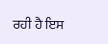ਰਹੀ ਹੈ ਇਸ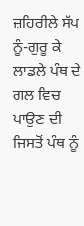ਜ਼ਹਿਰੀਲੇ ਸੱਪ ਨੂੰ-ਗੁਰੂ ਕੇ ਲਾਡਲੇ ਪੰਥ ਦੇ ਗਲ ਵਿਚ ਪਾਉਣ ਦੀ ਜਿਸਤੋਂ ਪੰਥ ਨੂੰ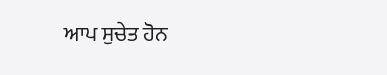ਆਪ ਸੁਚੇਤ ਹੋਨ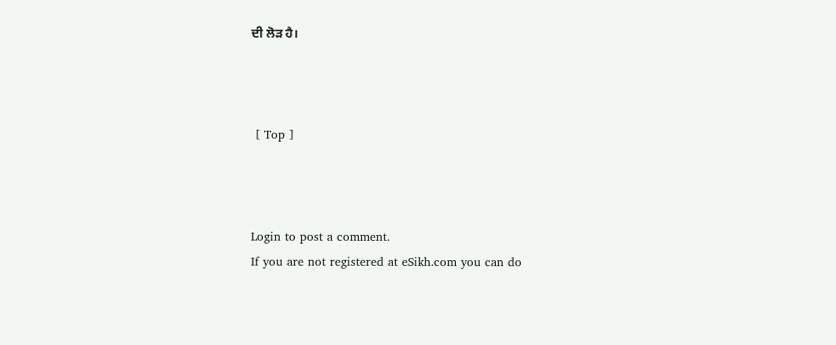ਦੀ ਲੋੜ ਹੈ।



 [ Top ]



Login to post a comment.
If you are not registered at eSikh.com you can do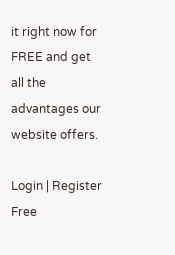it right now for FREE and get all the advantages our website offers.

Login | Register Free